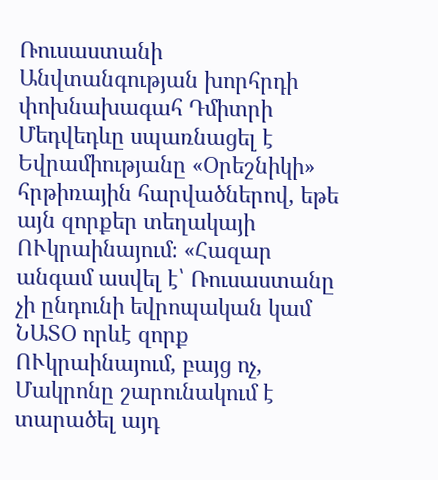Ռուսաստանի Անվտանգության խորհրդի փոխնախագահ Դմիտրի Մեդվեդևը սպառնացել է Եվրամիությանը «Օրեշնիկի» հրթիռային հարվածներով, եթե այն զորքեր տեղակայի ՈՒկրաինայում։ «Հազար անգամ ասվել է՝ Ռուսաստանը չի ընդունի եվրոպական կամ ՆԱՏՕ որևէ զորք ՈՒկրաինայում, բայց ոչ, Մակրոնը շարունակում է տարածել այդ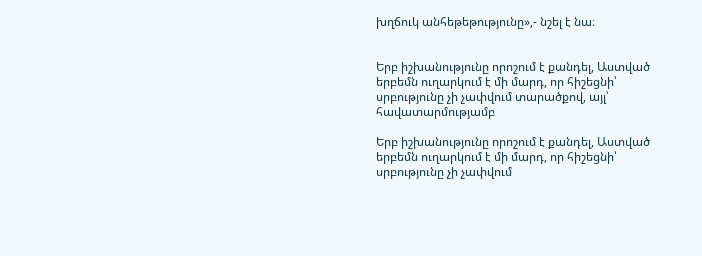խղճուկ անհեթեթությունը»,- նշել է նա։


Երբ իշխանությունը որոշում է քանդել, Աստված երբեմն ուղարկում է մի մարդ, որ հիշեցնի՝ սրբությունը չի չափվում տարածքով, այլ՝ հավատարմությամբ

Երբ իշխանությունը որոշում է քանդել, Աստված երբեմն ուղարկում է մի մարդ, որ հիշեցնի՝ սրբությունը չի չափվում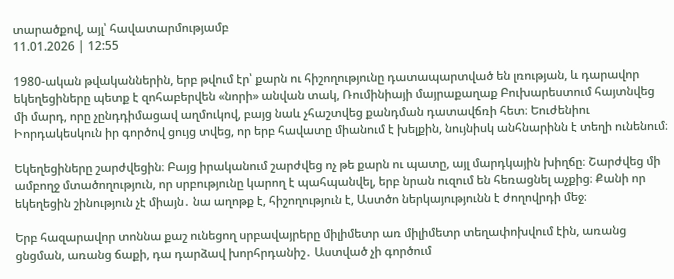տարածքով, այլ՝ հավատարմությամբ
11.01.2026 | 12:55

1980-ական թվականներին, երբ թվում էր՝ քարն ու հիշողությունը դատապարտված են լռության, և դարավոր եկեղեցիները պետք է զոհաբերվեն «նորի» անվան տակ, Ռումինիայի մայրաքաղաք Բուխարեստում հայտնվեց մի մարդ, որը չընդդիմացավ աղմուկով, բայց նաև չհաշտվեց քանդման դատավճռի հետ։ Եուժենիու Իորդակեսկուն իր գործով ցույց տվեց, որ երբ հավատը միանում է խելքին, նույնիսկ անհնարինն է տեղի ունենում։

Եկեղեցիները շարժվեցին։ Բայց իրականում շարժվեց ոչ թե քարն ու պատը, այլ մարդկային խիղճը։ Շարժվեց մի ամբողջ մտածողություն, որ սրբությունը կարող է պահպանվել, երբ նրան ուզում են հեռացնել աչքից։ Քանի որ եկեղեցին շինություն չէ միայն․ նա աղոթք է, հիշողություն է, Աստծո ներկայությունն է ժողովրդի մեջ։

Երբ հազարավոր տոննա քաշ ունեցող սրբավայրերը միլիմետր առ միլիմետր տեղափոխվում էին, առանց ցնցման, առանց ճաքի, դա դարձավ խորհրդանիշ․ Աստված չի գործում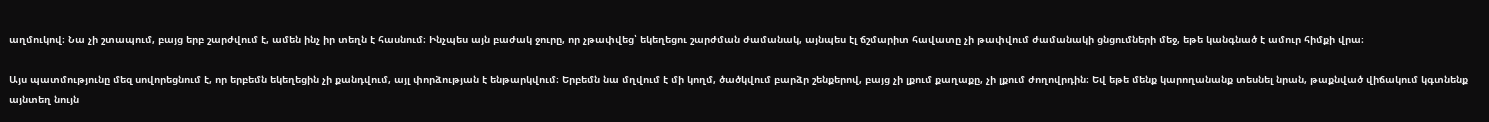աղմուկով։ Նա չի շտապում, բայց երբ շարժվում է, ամեն ինչ իր տեղն է հասնում։ Ինչպես այն բաժակ ջուրը, որ չթափվեց՝ եկեղեցու շարժման ժամանակ, այնպես էլ ճշմարիտ հավատը չի թափվում ժամանակի ցնցումների մեջ, եթե կանգնած է ամուր հիմքի վրա։

Այս պատմությունը մեզ սովորեցնում է, որ երբեմն եկեղեցին չի քանդվում, այլ փորձության է ենթարկվում։ Երբեմն նա մղվում է մի կողմ, ծածկվում բարձր շենքերով, բայց չի լքում քաղաքը, չի լքում ժողովրդին։ Եվ եթե մենք կարողանանք տեսնել նրան, թաքնված վիճակում կգտնենք այնտեղ նույն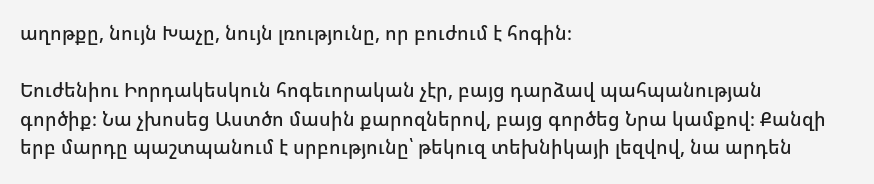աղոթքը, նույն Խաչը, նույն լռությունը, որ բուժում է հոգին։

Եուժենիու Իորդակեսկուն հոգեւորական չէր, բայց դարձավ պահպանության գործիք։ Նա չխոսեց Աստծո մասին քարոզներով, բայց գործեց Նրա կամքով։ Քանզի երբ մարդը պաշտպանում է սրբությունը՝ թեկուզ տեխնիկայի լեզվով, նա արդեն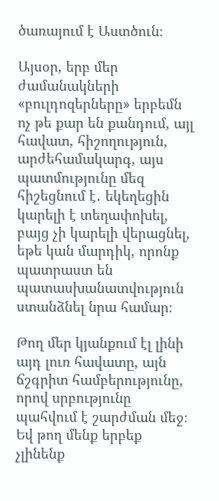ծառայում է Աստծուն։

Այսօր, երբ մեր ժամանակների «բուլդոզերները» երբեմն ոչ թե քար են քանդում, այլ հավատ, հիշողություն, արժեհամակարգ, այս պատմությունը մեզ հիշեցնում է․ եկեղեցին կարելի է տեղափոխել, բայց չի կարելի վերացնել, եթե կան մարդիկ, որոնք պատրաստ են պատասխանատվություն ստանձնել նրա համար։

Թող մեր կյանքում էլ լինի այդ լուռ հավատը, այն ճշգրիտ համբերությունը, որով սրբությունը պահվում է շարժման մեջ։ Եվ թող մենք երբեք չլինենք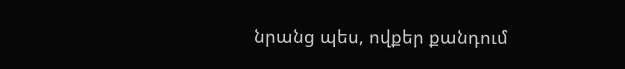նրանց պես, ովքեր քանդում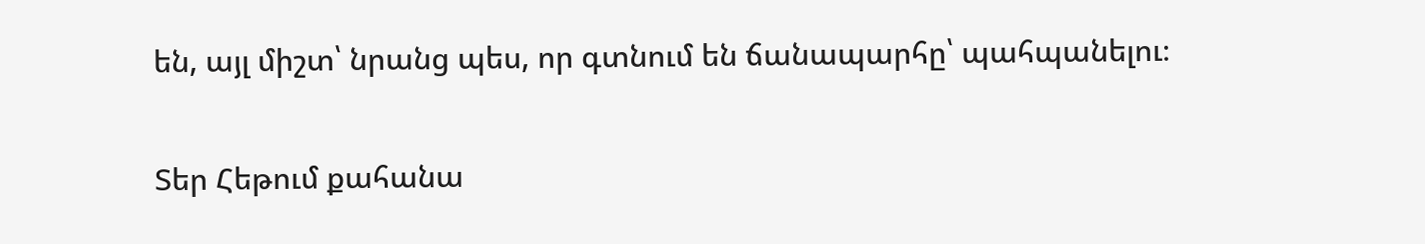են, այլ միշտ՝ նրանց պես, որ գտնում են ճանապարհը՝ պահպանելու։

Տեր Հեթում քահանա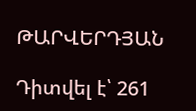ԹԱՐՎԵՐԴՅԱՆ

Դիտվել է՝ 261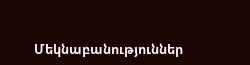Մեկնաբանություններ